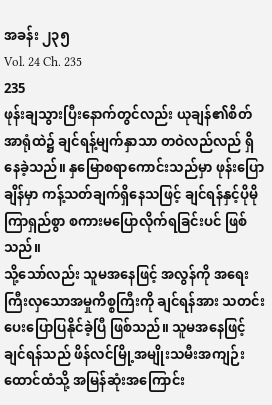အခန်း ၂၃၅
Vol. 24 Ch. 235
235
ဖုန်းချသွားပြီးနောက်တွင်လည်း ယုချန်၏စိတ်အာရုံထဲ၌ ချင်ရန့်မျက်နှာသာ တဝဲလည်လည် ရှိနေခဲ့သည်။ နှမြောစရာကောင်းသည်မှာ ဖုန်းပြောချိန်မှာ ကန့်သတ်ချက်ရှိနေသဖြင့် ချင်ရန်နှင့်ပိုမိုကြာရှည်စွာ စကားမပြောလိုက်ရခြင်းပင် ဖြစ်သည်။
သို့သော်လည်း သူမအနေဖြင့် အလွန်ကို အရေးကြီးလှသောအမှုကိစ္စကြီးကို ချင်ရန်အား သတင်းပေးပြောပြနိုင်ခဲ့ပြီ ဖြစ်သည်။ သူမအနေဖြင့် ချင်ရန်သည် ဖိန်လင်မြို့အမျိုးသမီးအကျဉ်းထောင်ထံသို့ အမြန်ဆုံးအကြောင်း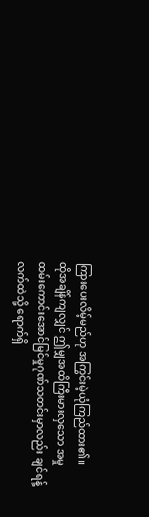ကြားပေးလိမ့်မည်ဟု အကြွင်းမဲ့ယုံကြည်ထား၏။
ထိုအချိန်ကျလျှင် ဤမျှအထိကြီးမားလှသော အမှုထမ်းကောင်းအောင်မြင်မှုဂုဏ်သတင်းမှာလည်း ချင်ရန့်လက်ထဲသို့ ရောက်ရှိ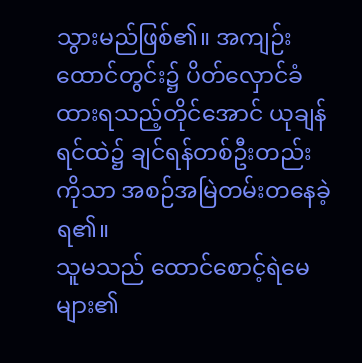သွားမည်ဖြစ်၏။ အကျဉ်းထောင်တွင်း၌ ပိတ်လှောင်ခံထားရသည့်တိုင်အောင် ယုချန်ရင်ထဲ၌ ချင်ရန်တစ်ဦးတည်းကိုသာ အစဉ်အမြဲတမ်းတနေခဲ့ရ၏။
သူမသည် ထောင်စောင့်ရဲမေများ၏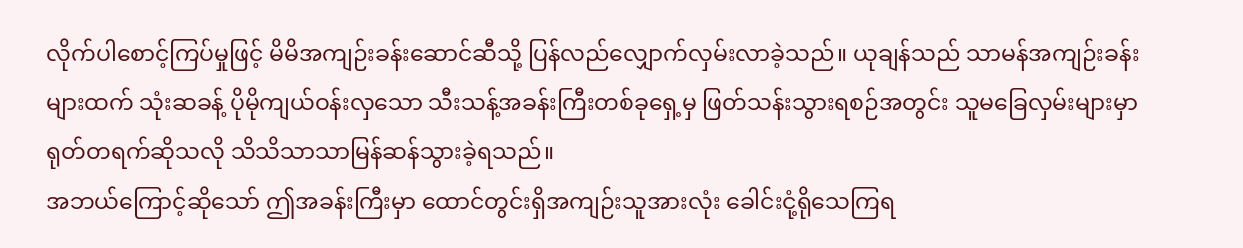လိုက်ပါစောင့်ကြပ်မှုဖြင့် မိမိအကျဉ်းခန်းဆောင်ဆီသို့ ပြန်လည်လျှောက်လှမ်းလာခဲ့သည်။ ယုချန်သည် သာမန်အကျဉ်းခန်းများထက် သုံးဆခန့် ပိုမိုကျယ်ဝန်းလှသော သီးသန့်အခန်းကြီးတစ်ခုရှေ့မှ ဖြတ်သန်းသွားရစဉ်အတွင်း သူမခြေလှမ်းများမှာ ရုတ်တရက်ဆိုသလို သိသိသာသာမြန်ဆန်သွားခဲ့ရသည်။
အဘယ်ကြောင့်ဆိုသော် ဤအခန်းကြီးမှာ ထောင်တွင်းရှိအကျဉ်းသူအားလုံး ခေါင်းငုံ့ရိုသေကြရ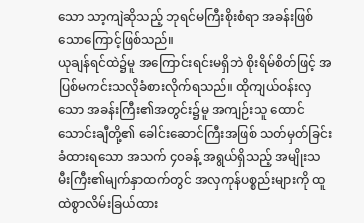သော သာ့ကျဲဆိုသည့် ဘုရင်မကြီးစိုးစံရာ အခန်းဖြစ်သောကြောင့်ဖြစ်သည်။
ယုချန်ရင်ထဲ၌မူ အကြောင်းရင်းမရှိဘဲ စိုးရိမ်စိတ်ဖြင့် အပြစ်မကင်းသလိုခံစားလိုက်ရသည်။ ထိုကျယ်ဝန်းလှသော အခန်းကြီး၏အတွင်း၌မူ အကျဉ်းသူ ထောင်သောင်းချီတို့၏ ခေါင်းဆောင်ကြီးအဖြစ် သတ်မှတ်ခြင်းခံထားရသော အသက် ၄၀ခန့် အရွယ်ရှိသည့် အမျိုးသမီးကြီး၏မျက်နှာထက်တွင် အလှကုန်ပစ္စည်းများကို ထူထဲစွာလိမ်းခြယ်ထား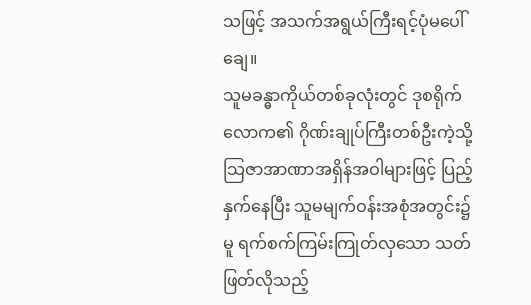သဖြင့် အသက်အရွယ်ကြီးရင့်ပုံမပေါ်ချေ။
သူမခန္ဓာကိုယ်တစ်ခုလုံးတွင် ဒုစရိုက်လောက၏ ဂိုဏ်းချုပ်ကြီးတစ်ဦးကဲ့သို့ သြဇာအာဏာအရှိန်အဝါများဖြင့် ပြည့်နှက်နေပြီး သူမမျက်ဝန်းအစုံအတွင်း၌မူ ရက်စက်ကြမ်းကြုတ်လှသော သတ်ဖြတ်လိုသည့်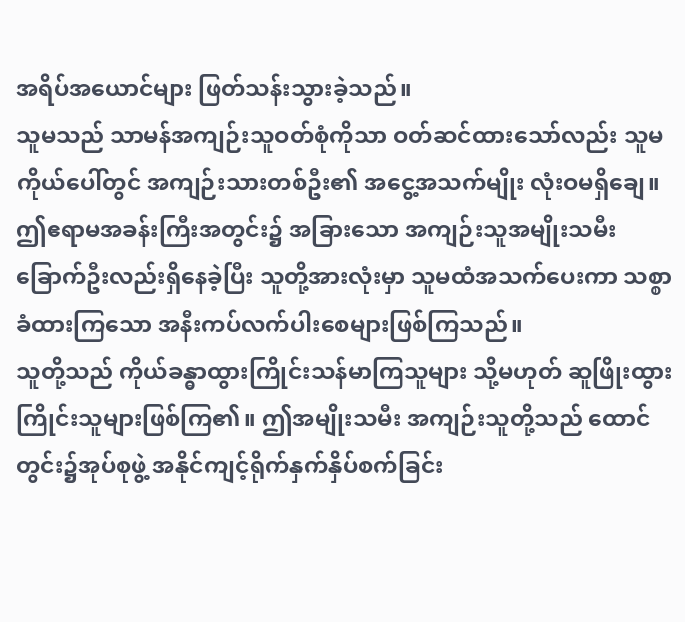အရိပ်အယောင်များ ဖြတ်သန်းသွားခဲ့သည်။
သူမသည် သာမန်အကျဉ်းသူဝတ်စုံကိုသာ ဝတ်ဆင်ထားသော်လည်း သူမကိုယ်ပေါ်တွင် အကျဉ်းသားတစ်ဦး၏ အငွေ့အသက်မျိုး လုံးဝမရှိချေ။
ဤဧရာမအခန်းကြီးအတွင်း၌ အခြားသော အကျဉ်းသူအမျိုးသမီးခြောက်ဦးလည်းရှိနေခဲ့ပြီး သူတို့အားလုံးမှာ သူမထံအသက်ပေးကာ သစ္စာခံထားကြသော အနီးကပ်လက်ပါးစေများဖြစ်ကြသည်။
သူတို့သည် ကိုယ်ခန္ဓာထွားကြိုင်းသန်မာကြသူများ သို့မဟုတ် ဆူဖြိုးထွားကြိုင်းသူများဖြစ်ကြ၏။ ဤအမျိုးသမီး အကျဉ်းသူတို့သည် ထောင်တွင်း၌အုပ်စုဖွဲ့ အနိုင်ကျင့်ရိုက်နှက်နှိပ်စက်ခြင်း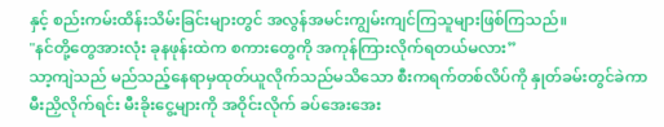နှင့် စည်းကမ်းထိန်းသိမ်းခြင်းများတွင် အလွန်အမင်းကျွမ်းကျင်ကြသူများဖြစ်ကြသည်။
"နင်တို့တွေအားလုံး ခုနဖုန်းထဲက စကားတွေကို အကုန်ကြားလိုက်ရတယ်မလား”
သာ့ကျဲသည် မည်သည့်နေရာမှထုတ်ယူလိုက်သည်မသိသော စီးကရက်တစ်လိပ်ကို နှုတ်ခမ်းတွင်ခဲကာ မီးညှိလိုက်ရင်း မီးခိုးငွေ့များကို အဝိုင်းလိုက် ခပ်အေးအေး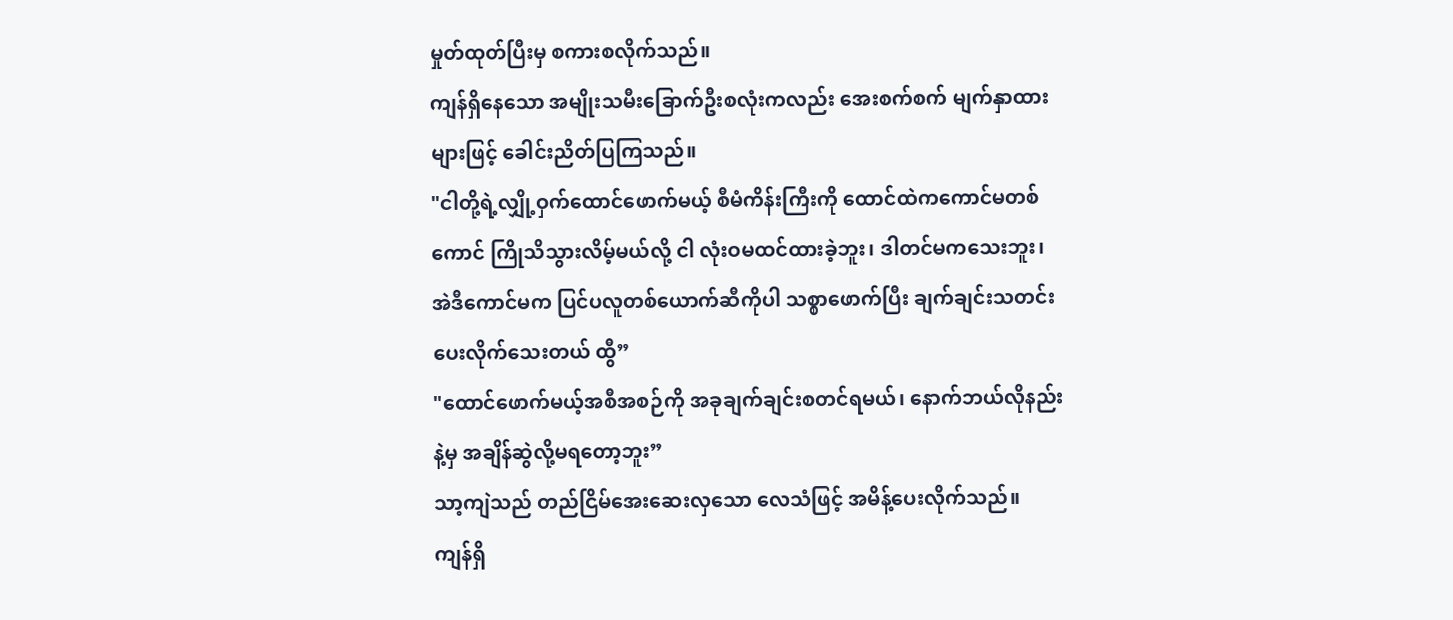မှုတ်ထုတ်ပြီးမှ စကားစလိုက်သည်။
ကျန်ရှိနေသော အမျိုးသမီးခြောက်ဦးစလုံးကလည်း အေးစက်စက် မျက်နှာထားများဖြင့် ခေါင်းညိတ်ပြကြသည်။
"ငါတို့ရဲ့လျှို့ဝှက်ထောင်ဖောက်မယ့် စီမံကိန်းကြီးကို ထောင်ထဲကကောင်မတစ်ကောင် ကြိုသိသွားလိမ့်မယ်လို့ ငါ လုံးဝမထင်ထားခဲ့ဘူး၊ ဒါတင်မကသေးဘူး၊ အဲဒီကောင်မက ပြင်ပလူတစ်ယောက်ဆီကိုပါ သစ္စာဖောက်ပြီး ချက်ချင်းသတင်းပေးလိုက်သေးတယ် ထွီ”
"ထောင်ဖောက်မယ့်အစီအစဉ်ကို အခုချက်ချင်းစတင်ရမယ်၊ နောက်ဘယ်လိုနည်းနဲ့မှ အချိန်ဆွဲလို့မရတော့ဘူး”
သာ့ကျဲသည် တည်ငြိမ်အေးဆေးလှသော လေသံဖြင့် အမိန့်ပေးလိုက်သည်။
ကျန်ရှိ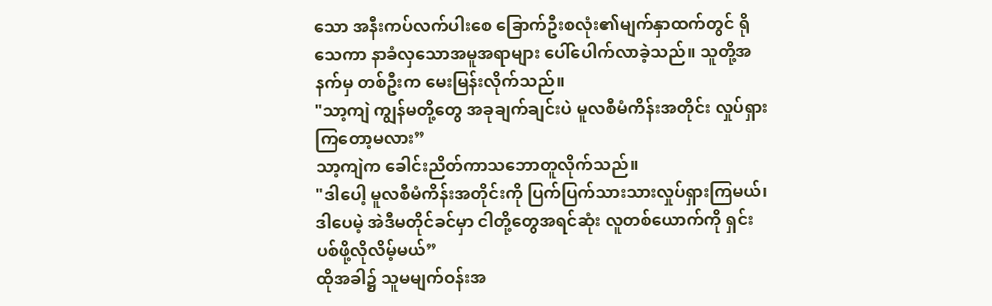သော အနီးကပ်လက်ပါးစေ ခြောက်ဦးစလုံး၏မျက်နှာထက်တွင် ရိုသေကာ နာခံလှသောအမူအရာများ ပေါ်ပေါက်လာခဲ့သည်။ သူတို့အနက်မှ တစ်ဦးက မေးမြန်းလိုက်သည်။
"သာ့ကျဲ ကျွန်မတို့တွေ အခုချက်ချင်းပဲ မူလစီမံကိန်းအတိုင်း လှုပ်ရှားကြတော့မလား”
သာ့ကျဲက ခေါင်းညိတ်ကာသဘောတူလိုက်သည်။
"ဒါပေါ့ မူလစီမံကိန်းအတိုင်းကို ပြက်ပြက်သားသားလှုပ်ရှားကြမယ်၊ ဒါပေမဲ့ အဲဒီမတိုင်ခင်မှာ ငါတို့တွေအရင်ဆုံး လူတစ်ယောက်ကို ရှင်းပစ်ဖို့လိုလိမ့်မယ်”
ထိုအခါ၌ သူမမျက်ဝန်းအ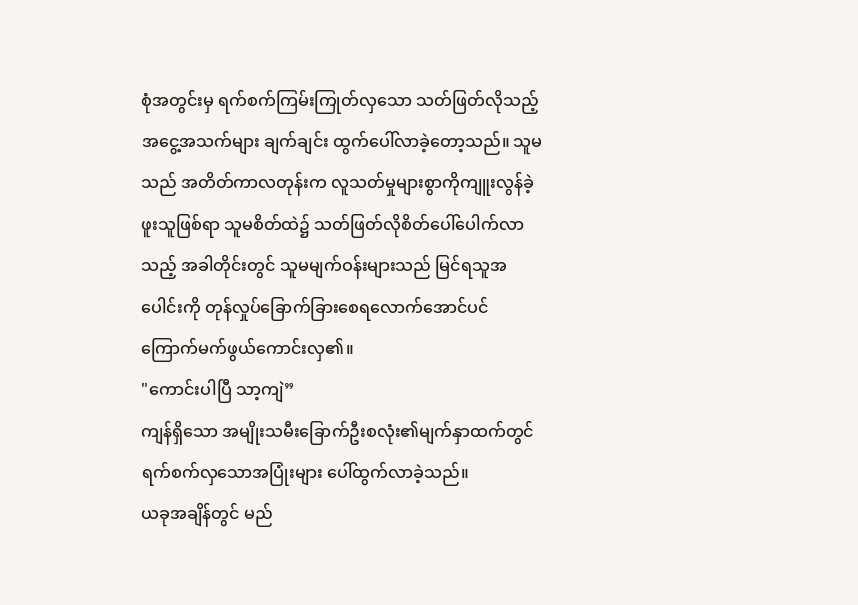စုံအတွင်းမှ ရက်စက်ကြမ်းကြုတ်လှသော သတ်ဖြတ်လိုသည့် အငွေ့အသက်များ ချက်ချင်း ထွက်ပေါ်လာခဲ့တော့သည်။ သူမသည် အတိတ်ကာလတုန်းက လူသတ်မှုများစွာကိုကျူးလွန်ခဲ့ဖူးသူဖြစ်ရာ သူမစိတ်ထဲ၌ သတ်ဖြတ်လိုစိတ်ပေါ်ပေါက်လာသည့် အခါတိုင်းတွင် သူမမျက်ဝန်းများသည် မြင်ရသူအပေါင်းကို တုန်လှုပ်ခြောက်ခြားစေရလောက်အောင်ပင် ကြောက်မက်ဖွယ်ကောင်းလှ၏။
"ကောင်းပါပြီ သာ့ကျဲ”
ကျန်ရှိသော အမျိုးသမီးခြောက်ဦးစလုံး၏မျက်နှာထက်တွင် ရက်စက်လှသောအပြုံးများ ပေါ်ထွက်လာခဲ့သည်။
ယခုအချိန်တွင် မည်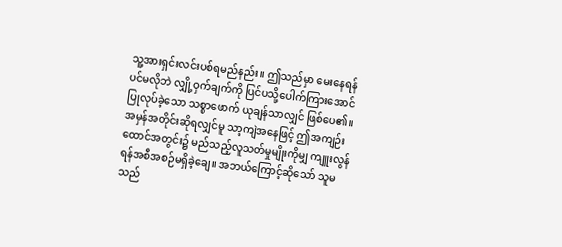သူ့အားရှင်းလင်းပစ်ရမည်နည်း။ ဤသည်မှာ မေးနေရန်ပင်မလိုဘဲ လျှို့ဝှက်ချက်ကို ပြင်ပသို့ပေါက်ကြားအောင်ပြုလုပ်ခဲ့သော သစ္စာဖောက် ယုချန်သာလျှင် ဖြစ်ပေ၏။
အမှန်အတိုင်းဆိုရလျှင်မူ သာ့ကျဲအနေဖြင့် ဤအကျဉ်းထောင်အတွင်း၌ မည်သည့်လူသတ်မှုမျိုးကိုမျှ ကျူးလွန်ရန်အစီအစဉ်မရှိခဲ့ချေ။ အဘယ်ကြောင့်ဆိုသော် သူမသည်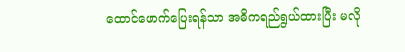ထောင်ဖောက်ပြေးရန်သာ အဓိကရည်ရွယ်ထားပြီး မလို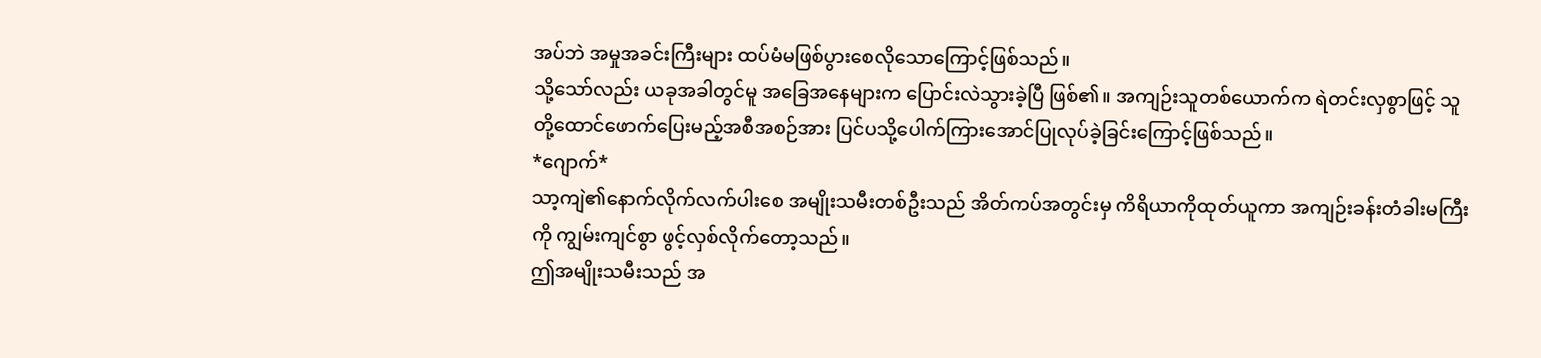အပ်ဘဲ အမှုအခင်းကြီးများ ထပ်မံမဖြစ်ပွားစေလိုသောကြောင့်ဖြစ်သည်။
သို့သော်လည်း ယခုအခါတွင်မူ အခြေအနေများက ပြောင်းလဲသွားခဲ့ပြီ ဖြစ်၏။ အကျဉ်းသူတစ်ယောက်က ရဲတင်းလှစွာဖြင့် သူတို့ထောင်ဖောက်ပြေးမည့်အစီအစဉ်အား ပြင်ပသို့ပေါက်ကြားအောင်ပြုလုပ်ခဲ့ခြင်းကြောင့်ဖြစ်သည်။
*ဂျောက်*
သာ့ကျဲ၏နောက်လိုက်လက်ပါးစေ အမျိုးသမီးတစ်ဦးသည် အိတ်ကပ်အတွင်းမှ ကိရိယာကိုထုတ်ယူကာ အကျဉ်းခန်းတံခါးမကြီးကို ကျွမ်းကျင်စွာ ဖွင့်လှစ်လိုက်တော့သည်။
ဤအမျိုးသမီးသည် အ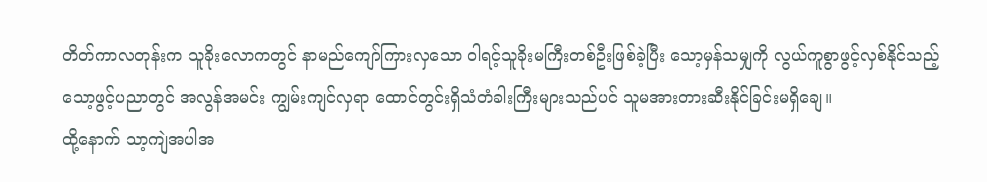တိတ်ကာလတုန်းက သူခိုးလောကတွင် နာမည်ကျော်ကြားလှသော ဝါရင့်သူခိုးမကြီးတစ်ဦးဖြစ်ခဲ့ပြီး သော့မှန်သမျှကို လွယ်ကူစွာဖွင့်လှစ်နိုင်သည့် သော့ဖွင့်ပညာတွင် အလွန်အမင်း ကျွမ်းကျင်လှရာ ထောင်တွင်းရှိသံတံခါးကြီးများသည်ပင် သူမအားတားဆီးနိုင်ခြင်းမရှိချေ။
ထို့နောက် သာ့ကျဲအပါအ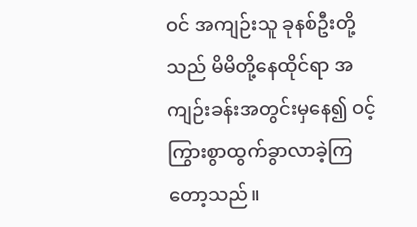ဝင် အကျဉ်းသူ ခုနစ်ဦးတို့သည် မိမိတို့နေထိုင်ရာ အကျဉ်းခန်းအတွင်းမှနေ၍ ဝင့်ကြွားစွာထွက်ခွာလာခဲ့ကြတော့သည်။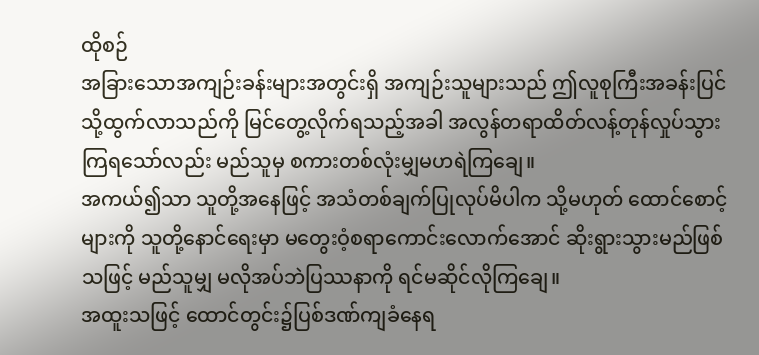ထိုစဉ်
အခြားသောအကျဉ်းခန်းများအတွင်းရှိ အကျဉ်းသူများသည် ဤလူစုကြီးအခန်းပြင်သို့ထွက်လာသည်ကို မြင်တွေ့လိုက်ရသည့်အခါ အလွန်တရာထိတ်လန့်တုန်လှုပ်သွားကြရသော်လည်း မည်သူမှ စကားတစ်လုံးမျှမဟရဲကြချေ။
အကယ်၍သာ သူတို့အနေဖြင့် အသံတစ်ချက်ပြုလုပ်မိပါက သို့မဟုတ် ထောင်စောင့်များကို သူတို့နောင်ရေးမှာ မတွေးဝံ့စရာကောင်းလောက်အောင် ဆိုးရွားသွားမည်ဖြစ်သဖြင့် မည်သူမျှ မလိုအပ်ဘဲပြဿနာကို ရင်မဆိုင်လိုကြချေ။
အထူးသဖြင့် ထောင်တွင်း၌ပြစ်ဒဏ်ကျခံနေရ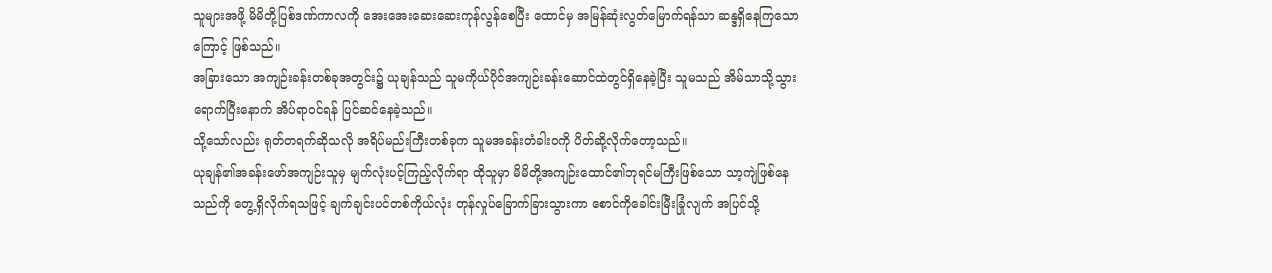သူများအဖို့ မိမိတို့ပြစ်ဒဏ်ကာလကို အေးအေးဆေးဆေးကုန်လွန်စေပြီး ထောင်မှ အမြန်ဆုံးလွတ်မြောက်ရန်သာ ဆန္ဒရှိနေကြသောကြောင့် ဖြစ်သည်။
အခြားသော အကျဉ်းခန်းတစ်ခုအတွင်း၌ ယုချန်သည် သူမကိုယ်ပိုင်အကျဉ်းခန်းဆောင်ထဲတွင်ရှိနေခဲ့ပြီး သူမသည် အိမ်သာသို့သွားရောက်ပြီးနောက် အိပ်ရာဝင်ရန် ပြင်ဆင်နေခဲ့သည်။
သို့သော်လည်း ရုတ်တရက်ဆိုသလို အရိပ်မည်းကြီးတစ်ခုက သူမအခန်းတံခါးဝကို ပိတ်ဆို့လိုက်တော့သည်။
ယုချန်၏အခန်းဖော်အကျဉ်းသူမှ မျက်လုံးပင့်ကြည့်လိုက်ရာ ထိုသူမှာ မိမိတို့အကျဉ်းထောင်၏ဘုရင်မကြီးဖြစ်သော သာ့ကျဲဖြစ်နေသည်ကို တွေ့ရှိလိုက်ရသဖြင့် ချက်ချင်းပင်တစ်ကိုယ်လုံး တုန်လှုပ်ခြောက်ခြားသွားကာ စောင်ကိုခေါင်းမြီးခြုံလျက် အပြင်သို့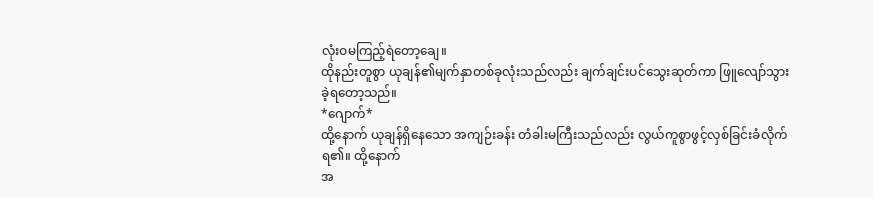လုံးဝမကြည့်ရဲတော့ချေ။
ထိုနည်းတူစွာ ယုချန်၏မျက်နှာတစ်ခုလုံးသည်လည်း ချက်ချင်းပင်သွေးဆုတ်ကာ ဖြူလျော်သွားခဲ့ရတော့သည်။
*ဂျောက်*
ထို့နောက် ယုချန်ရှိနေသော အကျဉ်းခန်း တံခါးမကြီးသည်လည်း လွယ်ကူစွာဖွင့်လှစ်ခြင်းခံလိုက်ရ၏။ ထို့နောက်
အ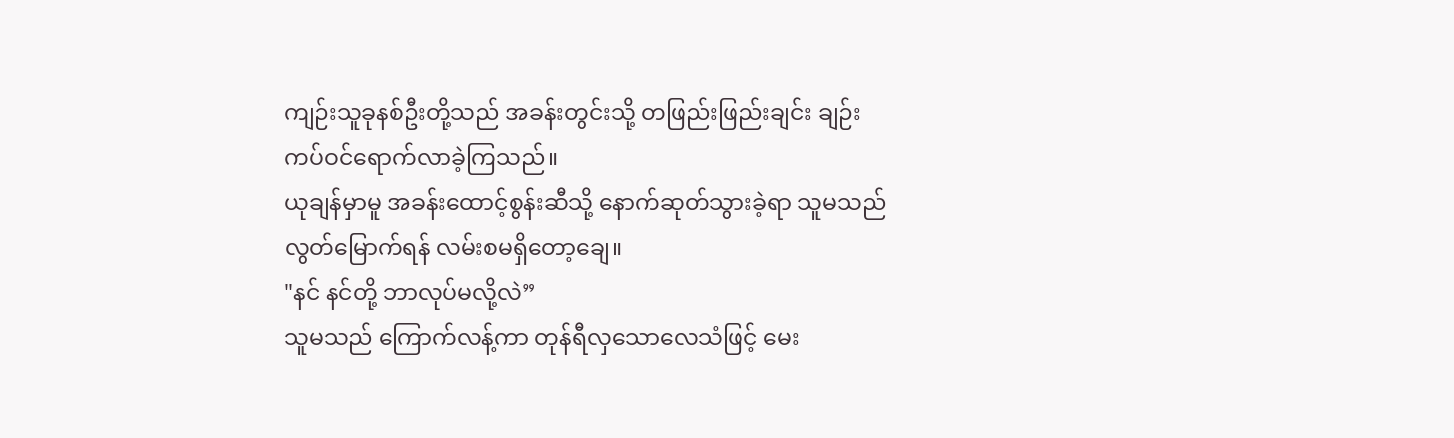ကျဉ်းသူခုနစ်ဦးတို့သည် အခန်းတွင်းသို့ တဖြည်းဖြည်းချင်း ချဉ်းကပ်ဝင်ရောက်လာခဲ့ကြသည်။
ယုချန်မှာမူ အခန်းထောင့်စွန်းဆီသို့ နောက်ဆုတ်သွားခဲ့ရာ သူမသည် လွတ်မြောက်ရန် လမ်းစမရှိတော့ချေ။
"နင် နင်တို့ ဘာလုပ်မလို့လဲ”
သူမသည် ကြောက်လန့်ကာ တုန်ရီလှသောလေသံဖြင့် မေး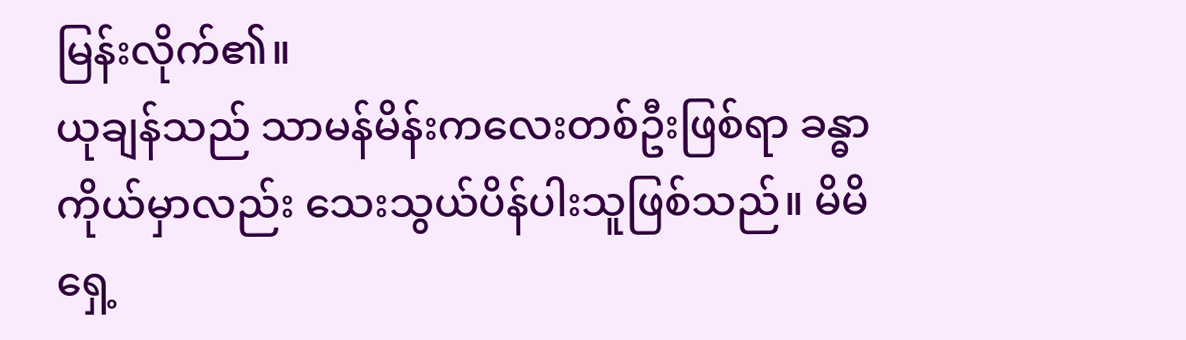မြန်းလိုက်၏။
ယုချန်သည် သာမန်မိန်းကလေးတစ်ဦးဖြစ်ရာ ခန္ဓာကိုယ်မှာလည်း သေးသွယ်ပိန်ပါးသူဖြစ်သည်။ မိမိရှေ့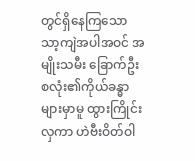တွင်ရှိနေကြသော သာ့ကျဲအပါအဝင် အမျိုးသမီး ခြောက်ဦးစလုံး၏ကိုယ်ခန္ဓာများမှာမူ ထွားကြိုင်းလှကာ ဟဲဗီးဝိတ်ဝါ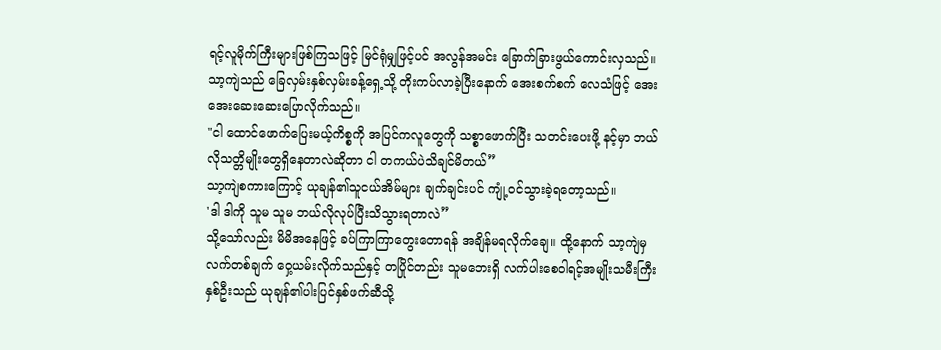ရင့်လူမိုက်ကြီးများဖြစ်ကြသဖြင့် မြင်ရုံမျှဖြင့်ပင် အလွန်အမင်း ခြောက်ခြားဖွယ်ကောင်းလှသည်။
သာ့ကျဲသည် ခြေလှမ်းနှစ်လှမ်းခန့်ရှေ့သို့ တိုးကပ်လာခဲ့ပြီးနောက် အေးစက်စက် လေသံဖြင့် အေးအေးဆေးဆေးပြောလိုက်သည်။
"ငါ ထောင်ဖောက်ပြေးမယ့်ကိစ္စကို အပြင်ကလူတွေကို သစ္စာဖောက်ပြီး သတင်းပေးဖို့ နင့်မှာ ဘယ်လိုသတ္တိမျိုးတွေရှိနေတာလဲဆိုတာ ငါ တကယ်ပဲသိချင်မိတယ်”
သာ့ကျဲစကားကြောင့် ယုချန်၏သူငယ်အိမ်များ ချက်ချင်းပင် ကျုံ့ဝင်သွားခဲ့ရတော့သည်။
'ဒါ ဒါကို သူမ သူမ ဘယ်လိုလုပ်ပြီးသိသွားရတာလဲ”
သို့သော်လည်း မိမိအနေဖြင့် ခပ်ကြာကြာတွေးတောရန် အချိန်မရလိုက်ချေ။ ထို့နောက် သာ့ကျဲမှ လက်တစ်ချက် ဝှေ့ယမ်းလိုက်သည်နှင့် တပြိုင်တည်း သူမဘေးရှိ လက်ပါးစေဝါရင့်အမျိုးသမီးကြီးနှစ်ဦးသည် ယုချန်၏ပါးပြင်နှစ်ဖက်ဆီသို့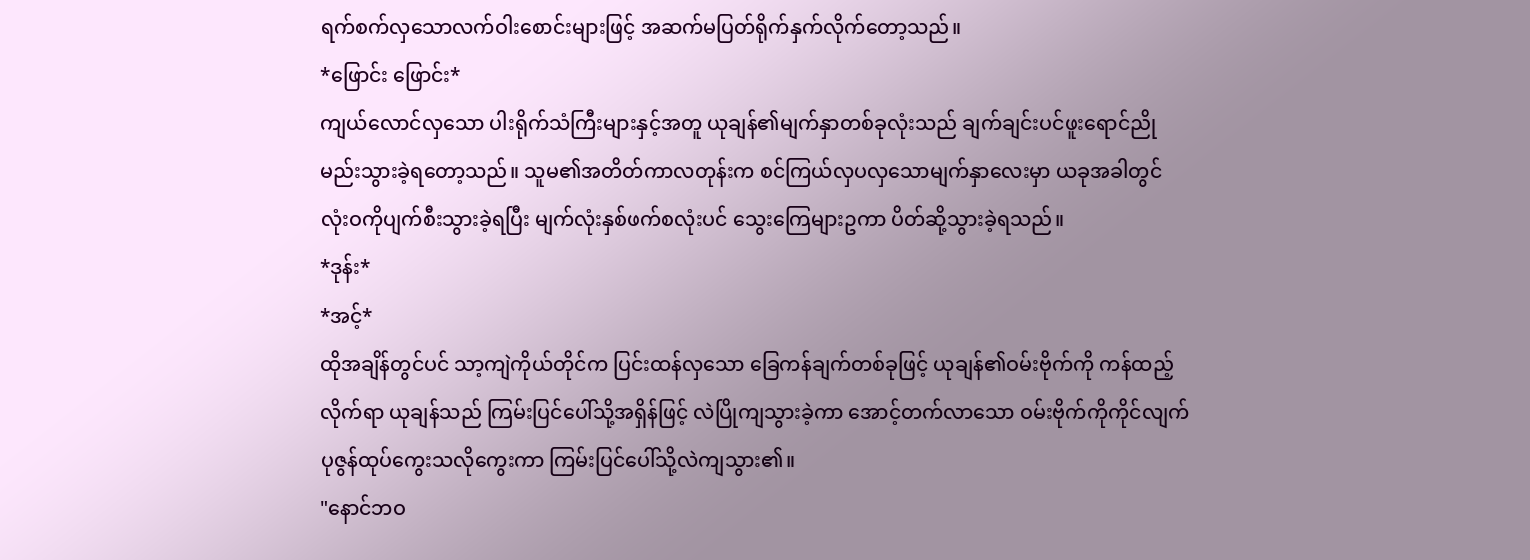ရက်စက်လှသောလက်ဝါးစောင်းများဖြင့် အဆက်မပြတ်ရိုက်နှက်လိုက်တော့သည်။
*ဖြောင်း ဖြောင်း*
ကျယ်လောင်လှသော ပါးရိုက်သံကြီးများနှင့်အတူ ယုချန်၏မျက်နှာတစ်ခုလုံးသည် ချက်ချင်းပင်ဖူးရောင်ညိုမည်းသွားခဲ့ရတော့သည်။ သူမ၏အတိတ်ကာလတုန်းက စင်ကြယ်လှပလှသောမျက်နှာလေးမှာ ယခုအခါတွင် လုံးဝကိုပျက်စီးသွားခဲ့ရပြီး မျက်လုံးနှစ်ဖက်စလုံးပင် သွေးကြေများဥကာ ပိတ်ဆို့သွားခဲ့ရသည်။
*ဒုန်း*
*အင့်*
ထိုအချိန်တွင်ပင် သာ့ကျဲကိုယ်တိုင်က ပြင်းထန်လှသော ခြေကန်ချက်တစ်ခုဖြင့် ယုချန်၏ဝမ်းဗိုက်ကို ကန်ထည့်လိုက်ရာ ယုချန်သည် ကြမ်းပြင်ပေါ်သို့အရှိန်ဖြင့် လဲပြိုကျသွားခဲ့ကာ အောင့်တက်လာသော ဝမ်းဗိုက်ကိုကိုင်လျက် ပုဇွန်ထုပ်ကွေးသလိုကွေးကာ ကြမ်းပြင်ပေါ်သို့လဲကျသွား၏။
"နောင်ဘဝ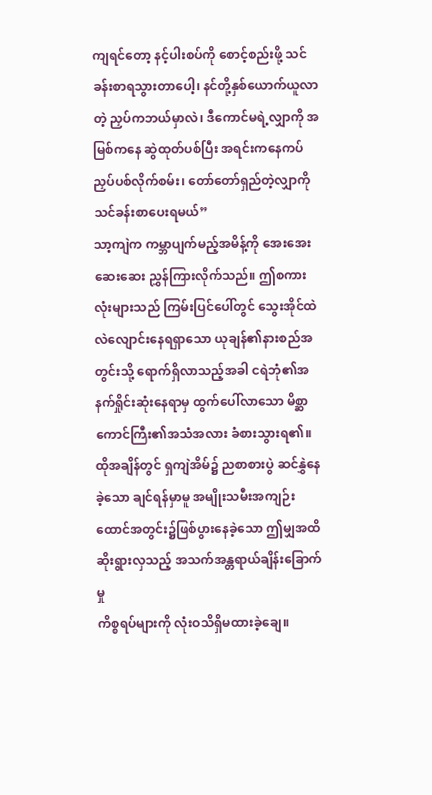ကျရင်တော့ နင့်ပါးစပ်ကို စောင့်စည်းဖို့ သင်ခန်းစာရသွားတာပေါ့၊ နင်တို့နှစ်ယောက်ယူလာတဲ့ ညှပ်ကဘယ်မှာလဲ၊ ဒီကောင်မရဲ့လျှာကို အမြစ်ကနေ ဆွဲထုတ်ပစ်ပြီး အရင်းကနေကပ်ညှပ်ပစ်လိုက်စမ်း၊ တော်တော်ရှည်တဲ့လျှာကို သင်ခန်းစာပေးရမယ်”
သာ့ကျဲက ကမ္ဘာပျက်မည့်အမိန့်ကို အေးအေးဆေးဆေး ညွှန်ကြားလိုက်သည်။ ဤစကားလုံးများသည် ကြမ်းပြင်ပေါ်တွင် သွေးအိုင်ထဲလဲလျောင်းနေရရှာသော ယုချန်၏နားစည်အတွင်းသို့ ရောက်ရှိလာသည့်အခါ ငရဲဘုံ၏အနက်ရှိုင်းဆုံးနေရာမှ ထွက်ပေါ်လာသော မိစ္ဆာကောင်ကြီး၏အသံအလား ခံစားသွားရ၏။
ထိုအချိန်တွင် ရှကျဲအိမ်၌ ညစာစားပွဲ ဆင်နွှဲနေခဲ့သော ချင်ရန်မှာမူ အမျိုးသမီးအကျဉ်းထောင်အတွင်း၌ဖြစ်ပွားနေခဲ့သော ဤမျှအထိဆိုးရွားလှသည့် အသက်အန္တရာယ်ချိန်းခြောက်မှု
ကိစ္စရပ်များကို လုံးဝသိရှိမထားခဲ့ချေ။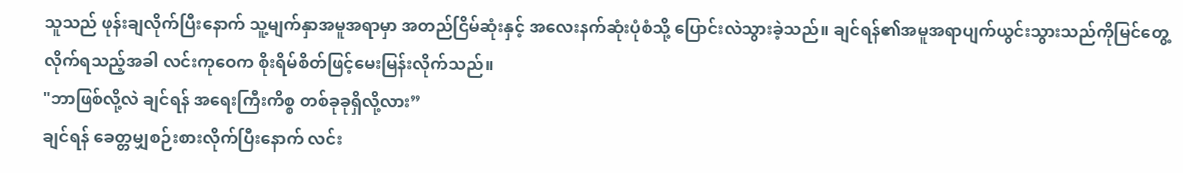သူသည် ဖုန်းချလိုက်ပြီးနောက် သူ့မျက်နှာအမူအရာမှာ အတည်ငြိမ်ဆုံးနှင့် အလေးနက်ဆုံးပုံစံသို့ ပြောင်းလဲသွားခဲ့သည်။ ချင်ရန်၏အမူအရာပျက်ယွင်းသွားသည်ကိုမြင်တွေ့လိုက်ရသည့်အခါ လင်းကုဝေက စိုးရိမ်စိတ်ဖြင့်မေးမြန်းလိုက်သည်။
"ဘာဖြစ်လို့လဲ ချင်ရန် အရေးကြီးကိစ္စ တစ်ခုခုရှိလို့လား”
ချင်ရန် ခေတ္တမျှစဉ်းစားလိုက်ပြီးနောက် လင်း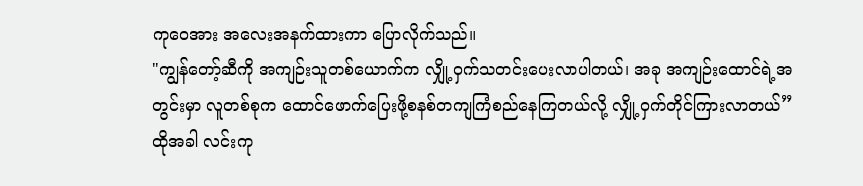ကုဝေအား အလေးအနက်ထားကာ ပြောလိုက်သည်။
"ကျွန်တော့်ဆီကို အကျဉ်းသူတစ်ယောက်က လျှို့ဝှက်သတင်းပေးလာပါတယ်၊ အခု အကျဉ်းထောင်ရဲ့အတွင်းမှာ လူတစ်စုက ထောင်ဖောက်ပြေးဖို့စနစ်တကျကြံစည်နေကြတယ်လို့ လျှို့ဝှက်တိုင်ကြားလာတယ်”
ထိုအခါ လင်းကု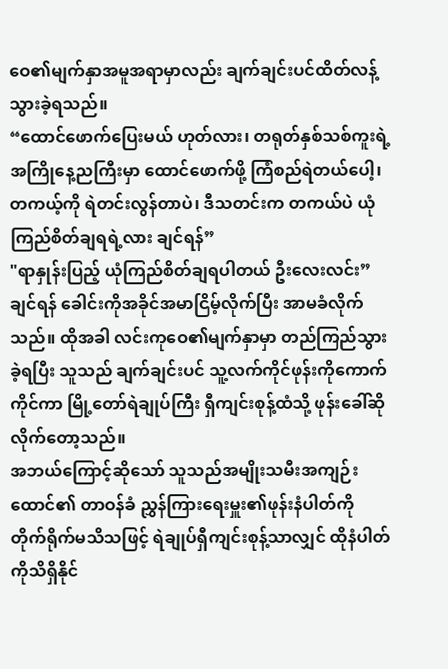ဝေ၏မျက်နှာအမူအရာမှာလည်း ချက်ချင်းပင်ထိတ်လန့်သွားခဲ့ရသည်။
“ထောင်ဖောက်ပြေးမယ် ဟုတ်လား၊ တရုတ်နှစ်သစ်ကူးရဲ့အကြိုနေ့ညကြီးမှာ ထောင်ဖောက်ဖို့ ကြံစည်ရဲတယ်ပေါ့၊ တကယ့်ကို ရဲတင်းလွန်တာပဲ၊ ဒီသတင်းက တကယ်ပဲ ယုံကြည်စိတ်ချရရဲ့လား ချင်ရန်”
"ရာနှုန်းပြည့် ယုံကြည်စိတ်ချရပါတယ် ဦးလေးလင်း”
ချင်ရန် ခေါင်းကိုအခိုင်အမာငြိမ့်လိုက်ပြီး အာမခံလိုက်သည်။ ထိုအခါ လင်းကုဝေ၏မျက်နှာမှာ တည်ကြည်သွားခဲ့ရပြီး သူသည် ချက်ချင်းပင် သူ့လက်ကိုင်ဖုန်းကိုကောက်ကိုင်ကာ မြို့တော်ရဲချုပ်ကြီး ရှီကျင်းစုန့်ထံသို့ ဖုန်းခေါ်ဆိုလိုက်တော့သည်။
အဘယ်ကြောင့်ဆိုသော် သူသည်အမျိုးသမီးအကျဉ်းထောင်၏ တာဝန်ခံ ညွှန်ကြားရေးမှူး၏ဖုန်းနံပါတ်ကို တိုက်ရိုက်မသိသဖြင့် ရဲချုပ်ရှီကျင်းစုန့်သာလျှင် ထိုနံပါတ်ကိုသိရှိနိုင်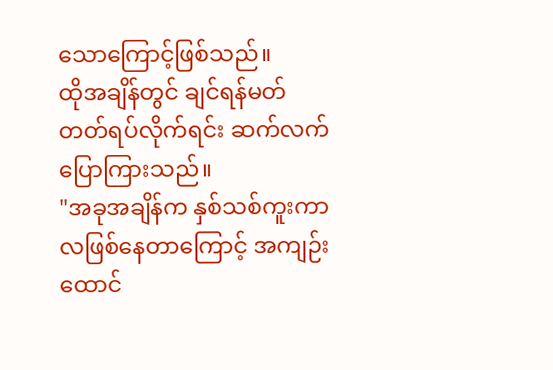သောကြောင့်ဖြစ်သည်။
ထိုအချိန်တွင် ချင်ရန်မတ်တတ်ရပ်လိုက်ရင်း ဆက်လက်ပြောကြားသည်။
"အခုအချိန်က နှစ်သစ်ကူးကာလဖြစ်နေတာကြောင့် အကျဉ်းထောင်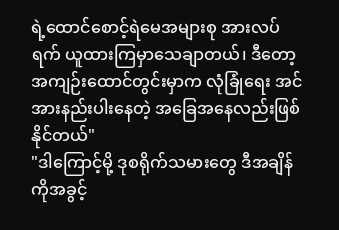ရဲ့ထောင်စောင့်ရဲမေအများစု အားလပ်ရက် ယူထားကြမှာသေချာတယ်၊ ဒီတော့
အကျဉ်းထောင်တွင်းမှာက လုံခြုံရေး အင်အားနည်းပါးနေတဲ့ အခြေအနေလည်းဖြစ်နိုင်တယ်"
"ဒါကြောင့်မို့ ဒုစရိုက်သမားတွေ ဒီအချိန်ကိုအခွင့်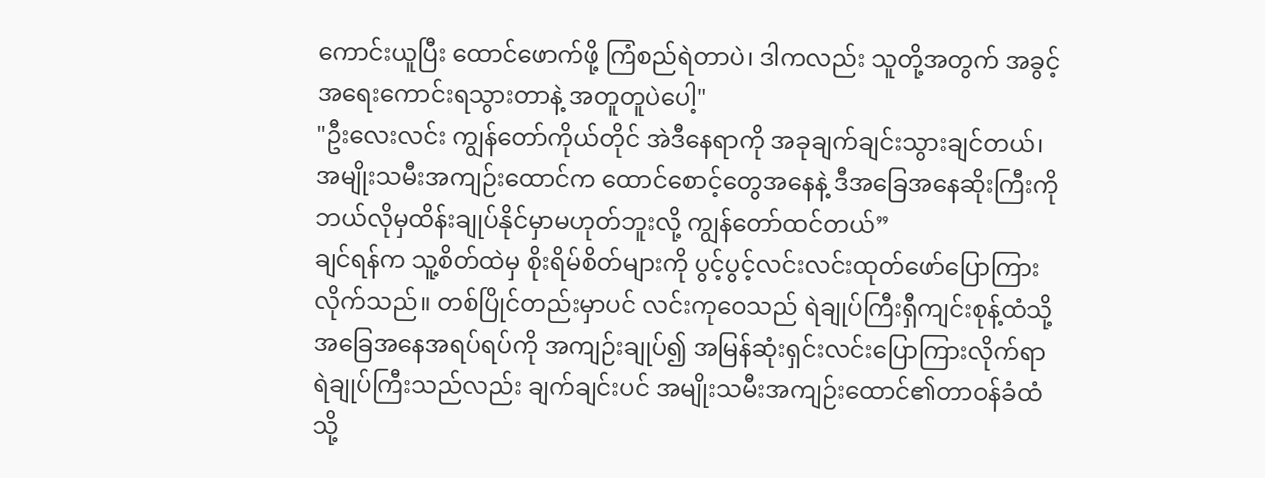ကောင်းယူပြီး ထောင်ဖောက်ဖို့ ကြံစည်ရဲတာပဲ၊ ဒါကလည်း သူတို့အတွက် အခွင့်အရေးကောင်းရသွားတာနဲ့ အတူတူပဲပေါ့"
"ဦးလေးလင်း ကျွန်တော်ကိုယ်တိုင် အဲဒီနေရာကို အခုချက်ချင်းသွားချင်တယ်၊ အမျိုးသမီးအကျဉ်းထောင်က ထောင်စောင့်တွေအနေနဲ့ ဒီအခြေအနေဆိုးကြီးကို ဘယ်လိုမှထိန်းချုပ်နိုင်မှာမဟုတ်ဘူးလို့ ကျွန်တော်ထင်တယ်”
ချင်ရန်က သူ့စိတ်ထဲမှ စိုးရိမ်စိတ်များကို ပွင့်ပွင့်လင်းလင်းထုတ်ဖော်ပြောကြားလိုက်သည်။ တစ်ပြိုင်တည်းမှာပင် လင်းကုဝေသည် ရဲချုပ်ကြီးရှီကျင်းစုန့်ထံသို့ အခြေအနေအရပ်ရပ်ကို အကျဉ်းချုပ်၍ အမြန်ဆုံးရှင်းလင်းပြောကြားလိုက်ရာ ရဲချုပ်ကြီးသည်လည်း ချက်ချင်းပင် အမျိုးသမီးအကျဉ်းထောင်၏တာဝန်ခံထံသို့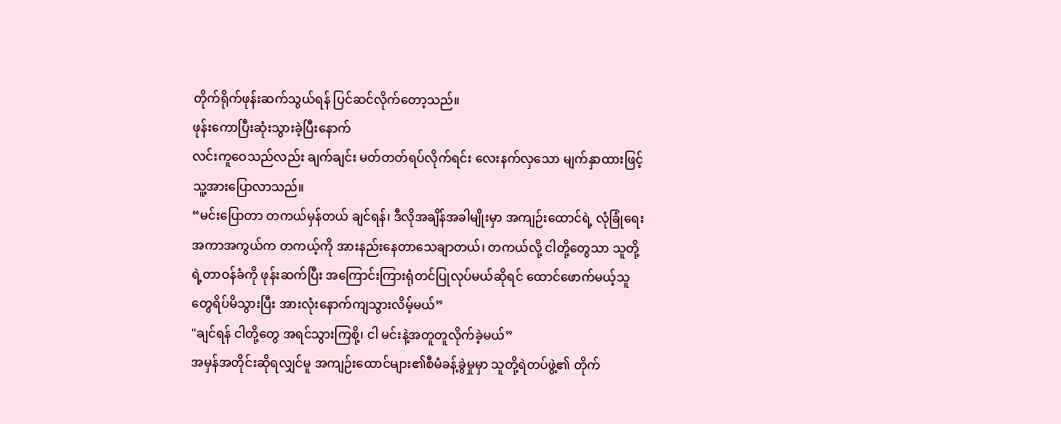တိုက်ရိုက်ဖုန်းဆက်သွယ်ရန် ပြင်ဆင်လိုက်တော့သည်။
ဖုန်းကောပြီးဆုံးသွားခဲ့ပြီးနောက်
လင်းကူဝေသည်လည်း ချက်ချင်း မတ်တတ်ရပ်လိုက်ရင်း လေးနက်လှသော မျက်နှာထားဖြင့် သူ့အားပြောလာသည်။
“မင်းပြောတာ တကယ်မှန်တယ် ချင်ရန်၊ ဒီလိုအချိန်အခါမျိုးမှာ အကျဉ်းထောင်ရဲ့ လုံခြုံရေးအကာအကွယ်က တကယ့်ကို အားနည်းနေတာသေချာတယ်၊ တကယ်လို့ ငါတို့တွေသာ သူတို့ရဲ့တာဝန်ခံကို ဖုန်းဆက်ပြီး အကြောင်းကြားရုံတင်ပြုလုပ်မယ်ဆိုရင် ထောင်ဖောက်မယ့်သူတွေရိပ်မိသွားပြီး အားလုံးနောက်ကျသွားလိမ့်မယ်”
"ချင်ရန် ငါတို့တွေ အရင်သွားကြစို့၊ ငါ မင်းနဲ့အတူတူလိုက်ခဲ့မယ်”
အမှန်အတိုင်းဆိုရလျှင်မူ အကျဉ်းထောင်များ၏စီမံခန့်ခွဲမှုမှာ သူတို့ရဲတပ်ဖွဲ့၏ တိုက်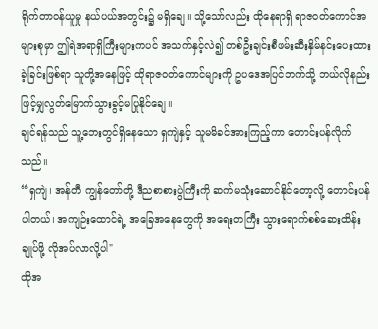ရိုက်တာဝန်ယူမှု နယ်ပယ်အတွင်း၌ မရှိချေ။ သို့သော်လည်း ထိုနေရာရှိ ရာဇဝတ်ကောင်အများစုမှာ ဤရဲအရာရှိကြီးများကပင် အသက်နှင့်လဲ၍ တစ်ဦးချင်းစီဖမ်းဆီးနှိမ်နင်းပေးထားခဲ့ခြင်းဖြစ်ရာ သူတို့အနေဖြင့် ထိုရာဇဝတ်ကောင်များကို ဥပဒေအပြင်ဘက်သို့ ဘယ်လိုနည်းဖြင့်မျှလွတ်မြောက်သွားခွင့်မပြုနိုင်ချေ။
ချင်ရန်သည် သူ့ဘေးတွင်ရှိနေသော ရှကျဲနှင့် သူမမိခင်အားကြည့်ကာ တောင်းပန်လိုက်သည်။
“ရှကျဲ၊ အန်တီ ကျွန်တော်တို့ ဒီညစာစားပွဲကြီးကို ဆက်မသုံးဆောင်နိုင်တော့လို့ တောင်းပန်ပါတယ်၊ အကျဉ်းထောင်ရဲ့ အခြေအနေတွေကို အရေးတကြီး သွားရောက်စစ်ဆေးထိန်းချုပ်ဖို့ လိုအပ်လာလို့ပါ"
ထိုအ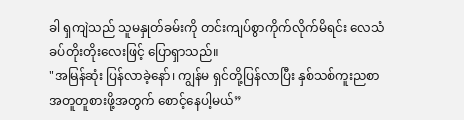ခါ ရှကျဲသည် သူမနှုတ်ခမ်းကို တင်းကျပ်စွာကိုက်လိုက်မိရင်း လေသံခပ်တိုးတိုးလေးဖြင့် ပြောရှာသည်။
"အမြန်ဆုံး ပြန်လာခဲ့နော်၊ ကျွန်မ ရှင်တို့ပြန်လာပြီး နှစ်သစ်ကူးညစာအတူတူစားဖို့အတွက် စောင့်နေပါ့မယ်”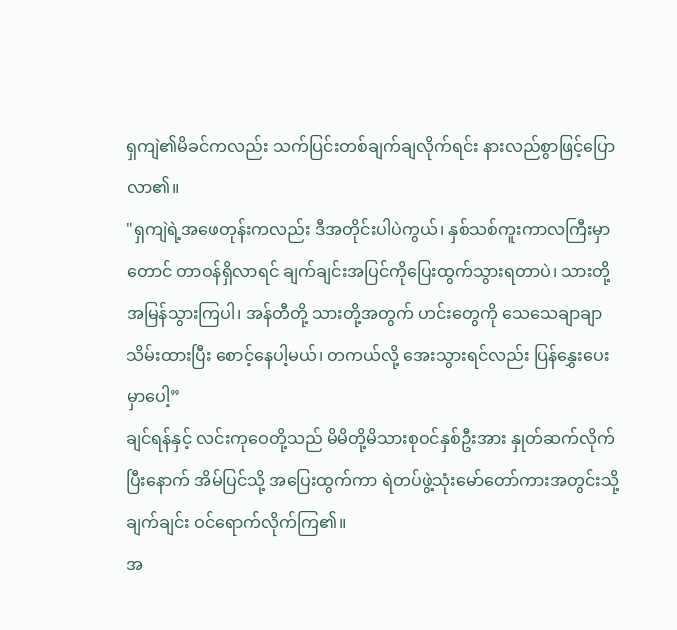ရှကျဲ၏မိခင်ကလည်း သက်ပြင်းတစ်ချက်ချလိုက်ရင်း နားလည်စွာဖြင့်ပြောလာ၏။
"ရှကျဲရဲ့အဖေတုန်းကလည်း ဒီအတိုင်းပါပဲကွယ်၊ နှစ်သစ်ကူးကာလကြီးမှာတောင် တာဝန်ရှိလာရင် ချက်ချင်းအပြင်ကိုပြေးထွက်သွားရတာပဲ၊ သားတို့အမြန်သွားကြပါ၊ အန်တီတို့ သားတို့အတွက် ဟင်းတွေကို သေသေချာချာသိမ်းထားပြီး စောင့်နေပါ့မယ်၊ တကယ်လို့ အေးသွားရင်လည်း ပြန်နွှေးပေးမှာပေါ့”
ချင်ရန်နှင့် လင်းကုဝေတို့သည် မိမိတို့မိသားစုဝင်နှစ်ဦးအား နှုတ်ဆက်လိုက်ပြီးနောက် အိမ်ပြင်သို့ အပြေးထွက်ကာ ရဲတပ်ဖွဲ့သုံးမော်တော်ကားအတွင်းသို့ ချက်ချင်း ဝင်ရောက်လိုက်ကြ၏။
အ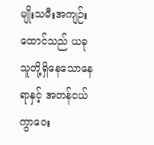မျိုးသမီးအကျဉ်းထောင်သည် ယခု သူတို့ရှိနေသောနေရာနှင့် အတန်ငယ် ကွာဝေး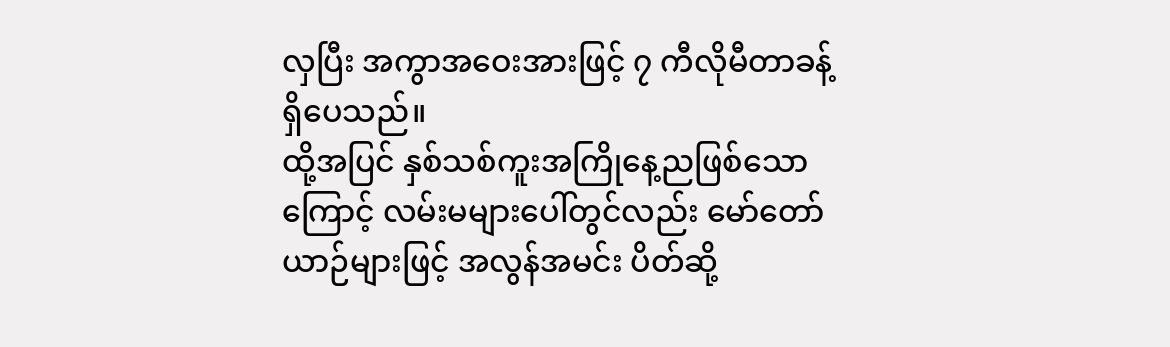လှပြီး အကွာအဝေးအားဖြင့် ၇ ကီလိုမီတာခန့်ရှိပေသည်။
ထို့အပြင် နှစ်သစ်ကူးအကြိုနေ့ညဖြစ်သောကြောင့် လမ်းမများပေါ်တွင်လည်း မော်တော်ယာဉ်များဖြင့် အလွန်အမင်း ပိတ်ဆို့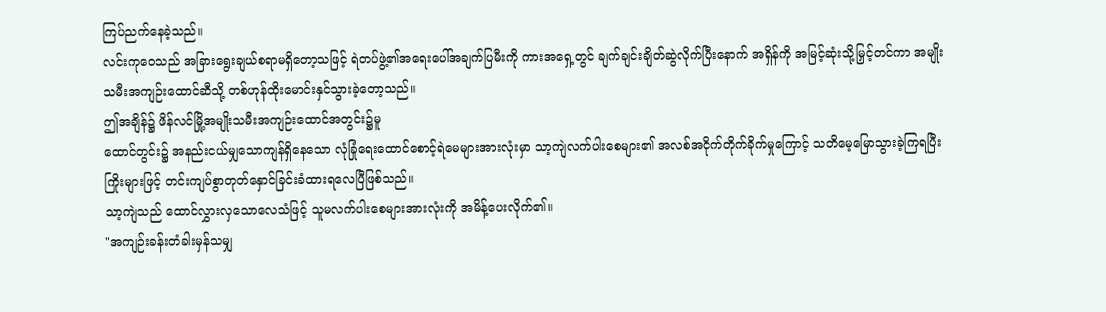ကြပ်ညက်နေခဲ့သည်။
လင်းကုဝေသည် အခြားရွေးချယ်စရာမရှိတော့သဖြင့် ရဲတပ်ဖွဲ့၏အရေးပေါ်အချက်ပြမီးကို ကားအရှေ့တွင် ချက်ချင်းချိတ်ဆွဲလိုက်ပြီးနောက် အရှိန်ကို အမြင့်ဆုံးသို့မြှင့်တင်ကာ အမျိုးသမီးအကျဉ်းထောင်ဆီသို့ တစ်ဟုန်ထိုးမောင်းနှင်သွားခဲ့တော့သည်။
ဤအချိန်၌ ဖိန်လင်မြို့အမျိုးသမီးအကျဉ်းထောင်အတွင်း၌မူ
ထောင်တွင်း၌ အနည်းငယ်မျှသောကျန်ရှိနေသော လုံခြုံရေးထောင်စောင့်ရဲမေများအားလုံးမှာ သာ့ကျဲလက်ပါးစေများ၏ အလစ်အငိုက်တိုက်ခိုက်မှုကြောင့် သတိမေ့မြောသွားခဲ့ကြရပြီး ကြိုးများဖြင့် တင်းကျပ်စွာတုတ်နှောင်ခြင်းခံထားရလေပြီဖြစ်သည်။
သာ့ကျဲသည် ထောင်လွှားလှသောလေသံဖြင့် သူမလက်ပါးစေများအားလုံးကို အမိန့်ပေးလိုက်၏။
"အကျဉ်းခန်းတံခါးမှန်သမျှ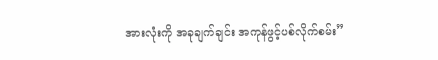အားလုံးကို အခုချက်ချင်း အကုန်ဖွင့်ပစ်လိုက်စမ်း”